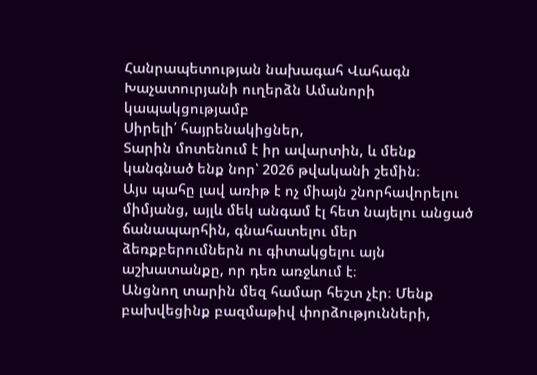Հանրապետության նախագահ Վահագն Խաչատուրյանի ուղերձն Ամանորի կապակցությամբ
Սիրելի՛ հայրենակիցներ,
Տարին մոտենում է իր ավարտին, և մենք կանգնած ենք նոր՝ 2026 թվականի շեմին։
Այս պահը լավ առիթ է ոչ միայն շնորհավորելու միմյանց, այլև մեկ անգամ էլ հետ նայելու անցած ճանապարհին, գնահատելու մեր ձեռքբերումներն ու գիտակցելու այն աշխատանքը, որ դեռ առջևում է։
Անցնող տարին մեզ համար հեշտ չէր։ Մենք բախվեցինք բազմաթիվ փորձությունների,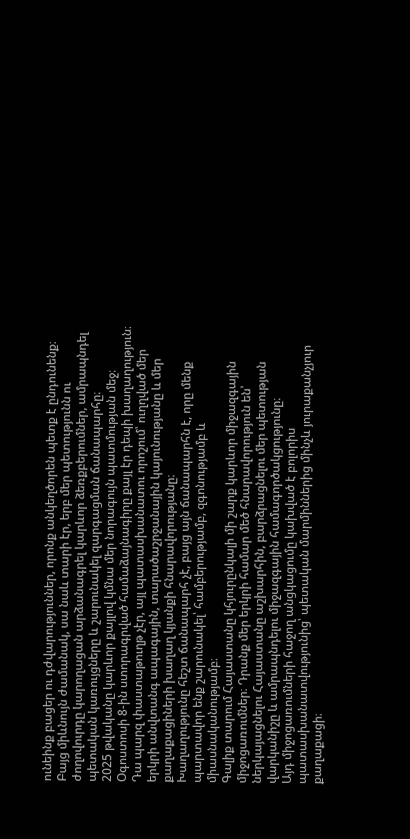ունեինք բացեր ու դժվարություններ, որոնք անկեղծորեն պետք է ընդունենք։ Բայց միևնույն ժամանակ, սա նաև տարի էր, երբ մեր պետությունն ու ժողովուրդը կարողացան արձանագրել կարևոր ձեռքբերումներ, ամրապնդել պետական կառույցները և շարունակել զարգացման ճանապարհը։
2025 թվականը կարևոր քայլով կմնա մեր նորագույն պատմության մեջ։ Օգոստոսի 8-ին ստորագրված համաձայնագիրը քայլ էր դեպի խաղաղություն։
Դա պարզ փաստաթուղթ չէր, այլ պատասխանատու որոշում՝ ուղղված մեր երկրի անվտանգ ապագային, տարածաշրջանային կայունությանը և մեր քաղաքացիների խաղաղ կյանքի հնարավորությանը։
Խաղաղությունը հեշտ ճանապարհ չէ, բայց այն ճանապարհն է, որը մենք պարտավոր ենք շարունակել՝ համբերությամբ, զգոնությամբ և միասնականությամբ։
Գալիք տարում Հայաստանը կհյուրընկալի մի շարք կարևոր միջազգային միջոցառումներ։ Դրանք մեր երկրի համար մեծ հնարավորություն են՝ ներկայացնելու Հայաստանը աշխարհին, բարձրացնելու մեր պետության վարկանիշը և ամրապնդելու միջազգային համագործակցությունը։
Այդ միջոցառումների հաջող անցկացումը կախված է բոլորիս պատասխանատվությունից՝ պետական մարմիններից մինչև յուրաքանչյուր քաղաքացի։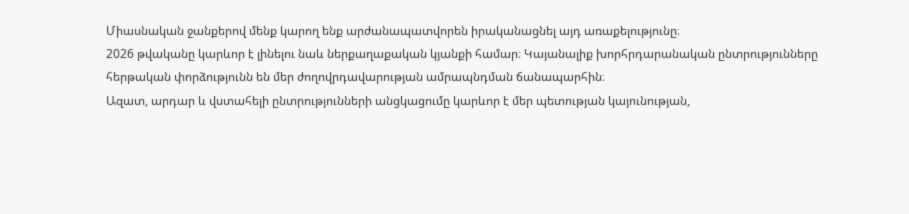Միասնական ջանքերով մենք կարող ենք արժանապատվորեն իրականացնել այդ առաքելությունը։
2026 թվականը կարևոր է լինելու նաև ներքաղաքական կյանքի համար։ Կայանալիք խորհրդարանական ընտրությունները հերթական փորձությունն են մեր ժողովրդավարության ամրապնդման ճանապարհին։
Ազատ, արդար և վստահելի ընտրությունների անցկացումը կարևոր է մեր պետության կայունության,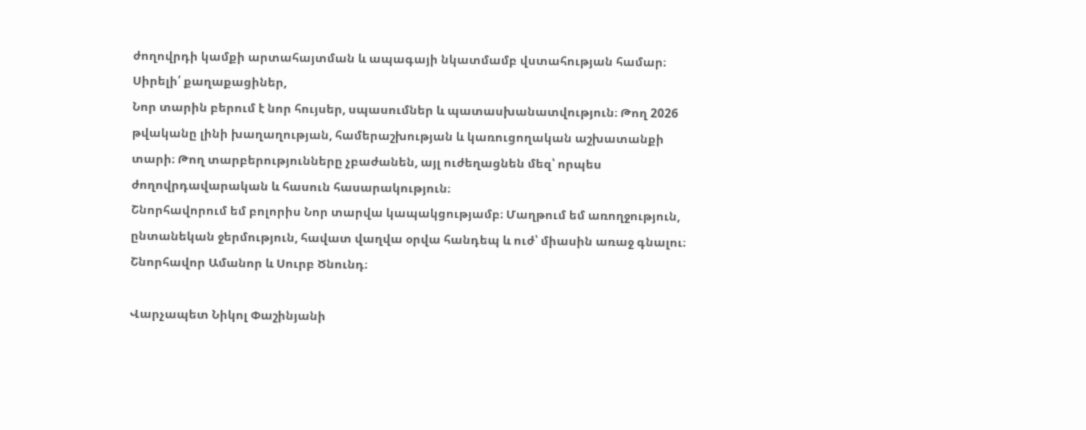ժողովրդի կամքի արտահայտման և ապագայի նկատմամբ վստահության համար։
Սիրելի՛ քաղաքացիներ,
Նոր տարին բերում է նոր հույսեր, սպասումներ և պատասխանատվություն։ Թող 2026 թվականը լինի խաղաղության, համերաշխության և կառուցողական աշխատանքի տարի։ Թող տարբերությունները չբաժանեն, այլ ուժեղացնեն մեզ՝ որպես ժողովրդավարական և հասուն հասարակություն։
Շնորհավորում եմ բոլորիս Նոր տարվա կապակցությամբ։ Մաղթում եմ առողջություն, ընտանեկան ջերմություն, հավատ վաղվա օրվա հանդեպ և ուժ՝ միասին առաջ գնալու։
Շնորհավոր Ամանոր և Սուրբ Ծնունդ։

Վարչապետ Նիկոլ Փաշինյանի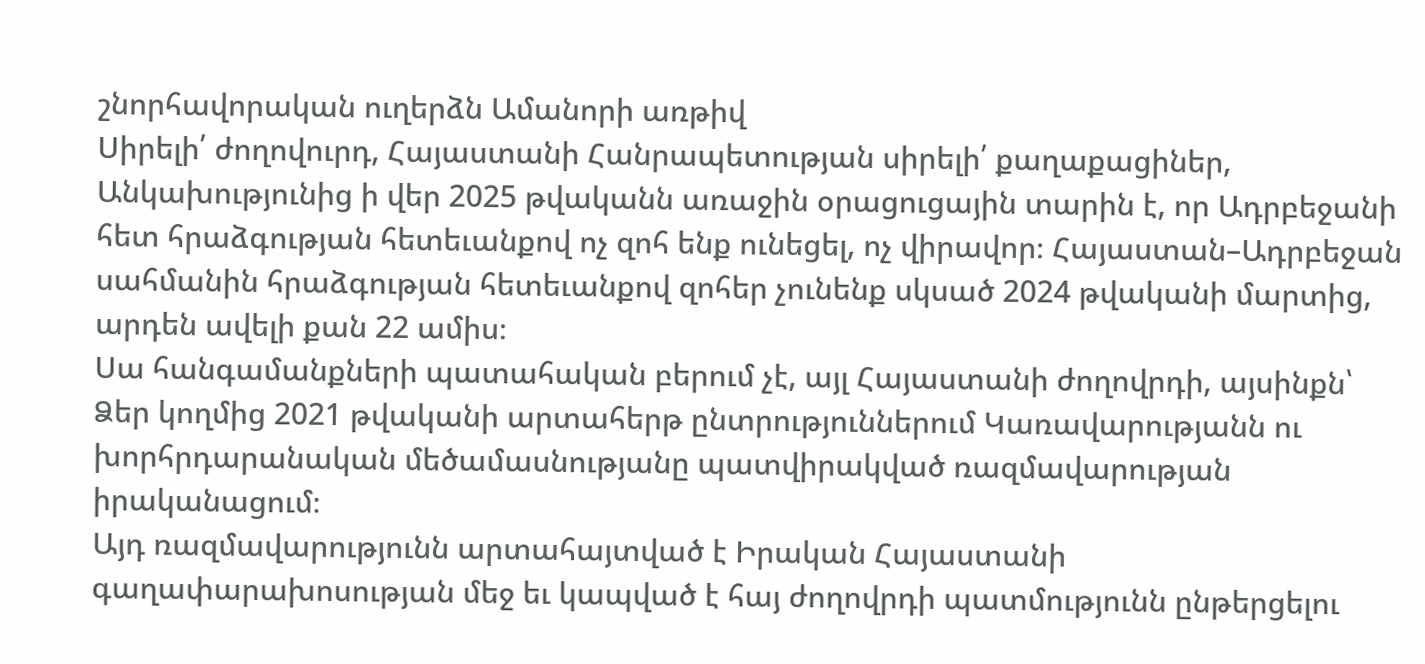շնորհավորական ուղերձն Ամանորի առթիվ
Սիրելի՛ ժողովուրդ, Հայաստանի Հանրապետության սիրելի՛ քաղաքացիներ,
Անկախությունից ի վեր 2025 թվականն առաջին օրացուցային տարին է, որ Ադրբեջանի հետ հրաձգության հետեւանքով ոչ զոհ ենք ունեցել, ոչ վիրավոր։ Հայաստան–Ադրբեջան սահմանին հրաձգության հետեւանքով զոհեր չունենք սկսած 2024 թվականի մարտից, արդեն ավելի քան 22 ամիս։
Սա հանգամանքների պատահական բերում չէ, այլ Հայաստանի ժողովրդի, այսինքն՝ Ձեր կողմից 2021 թվականի արտահերթ ընտրություններում Կառավարությանն ու խորհրդարանական մեծամասնությանը պատվիրակված ռազմավարության իրականացում։
Այդ ռազմավարությունն արտահայտված է Իրական Հայաստանի գաղափարախոսության մեջ եւ կապված է հայ ժողովրդի պատմությունն ընթերցելու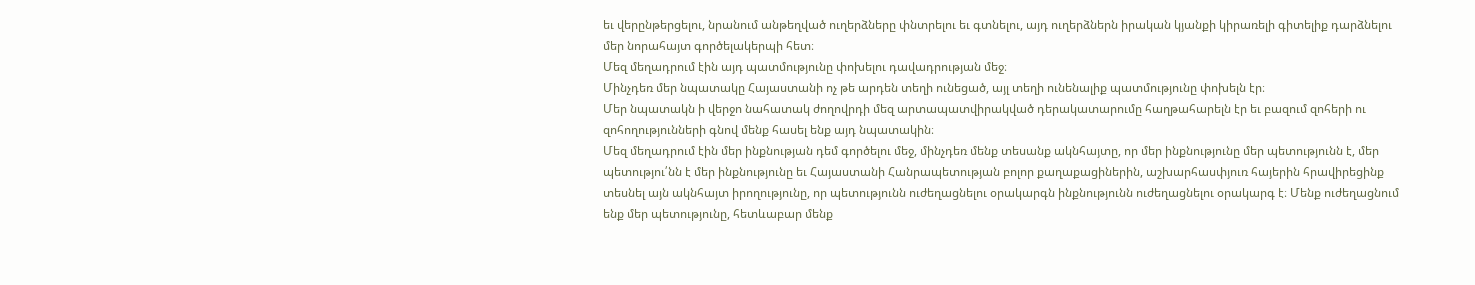եւ վերընթերցելու, նրանում անթեղված ուղերձները փնտրելու եւ գտնելու, այդ ուղերձներն իրական կյանքի կիրառելի գիտելիք դարձնելու մեր նորահայտ գործելակերպի հետ։
Մեզ մեղադրում էին այդ պատմությունը փոխելու դավադրության մեջ։
Մինչդեռ մեր նպատակը Հայաստանի ոչ թե արդեն տեղի ունեցած, այլ տեղի ունենալիք պատմությունը փոխելն էր։
Մեր նպատակն ի վերջո նահատակ ժողովրդի մեզ արտապատվիրակված դերակատարումը հաղթահարելն էր եւ բազում զոհերի ու զոհողությունների գնով մենք հասել ենք այդ նպատակին։
Մեզ մեղադրում էին մեր ինքնության դեմ գործելու մեջ, մինչդեռ մենք տեսանք ակնհայտը, որ մեր ինքնությունը մեր պետությունն է, մեր պետությու՛նն է մեր ինքնությունը եւ Հայաստանի Հանրապետության բոլոր քաղաքացիներին, աշխարհասփյուռ հայերին հրավիրեցինք տեսնել այն ակնհայտ իրողությունը, որ պետությունն ուժեղացնելու օրակարգն ինքնությունն ուժեղացնելու օրակարգ է։ Մենք ուժեղացնում ենք մեր պետությունը, հետևաբար մենք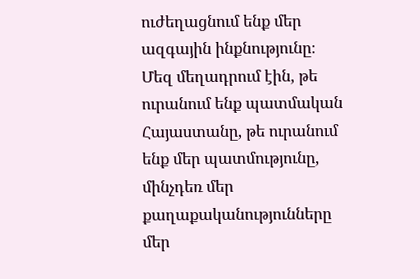ուժեղացնում ենք մեր ազգային ինքնությունը։
Մեզ մեղադրում էին, թե ուրանում ենք պատմական Հայաստանը, թե ուրանում ենք մեր պատմությունը, մինչդեռ մեր քաղաքականությունները մեր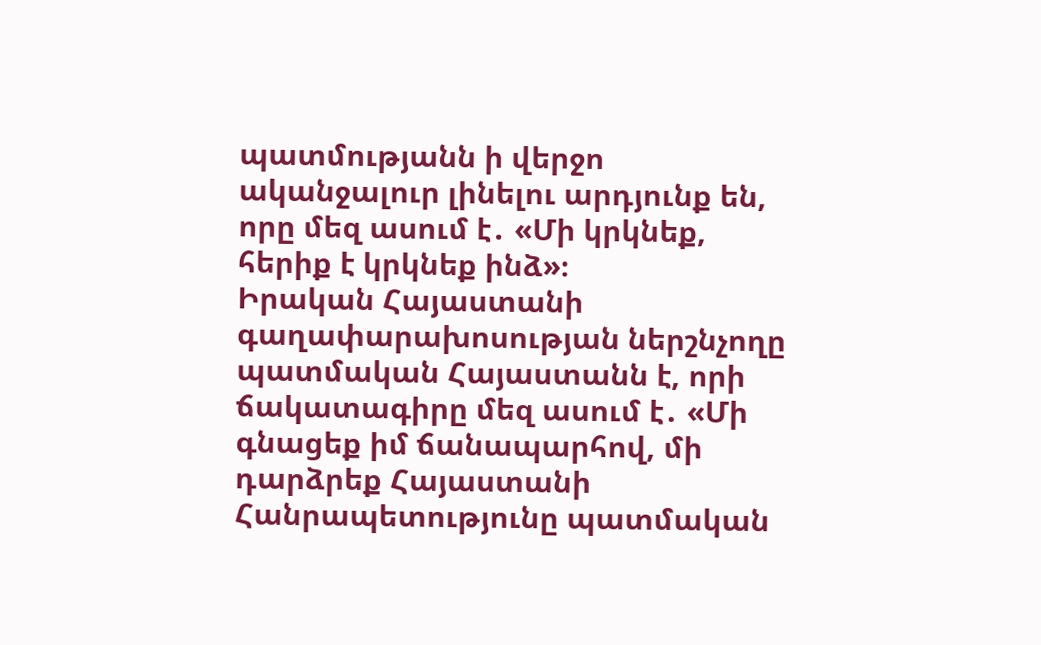պատմությանն ի վերջո ականջալուր լինելու արդյունք են, որը մեզ ասում է․ «Մի կրկնեք, հերիք է կրկնեք ինձ»։
Իրական Հայաստանի գաղափարախոսության ներշնչողը պատմական Հայաստանն է, որի ճակատագիրը մեզ ասում է․ «Մի գնացեք իմ ճանապարհով, մի դարձրեք Հայաստանի Հանրապետությունը պատմական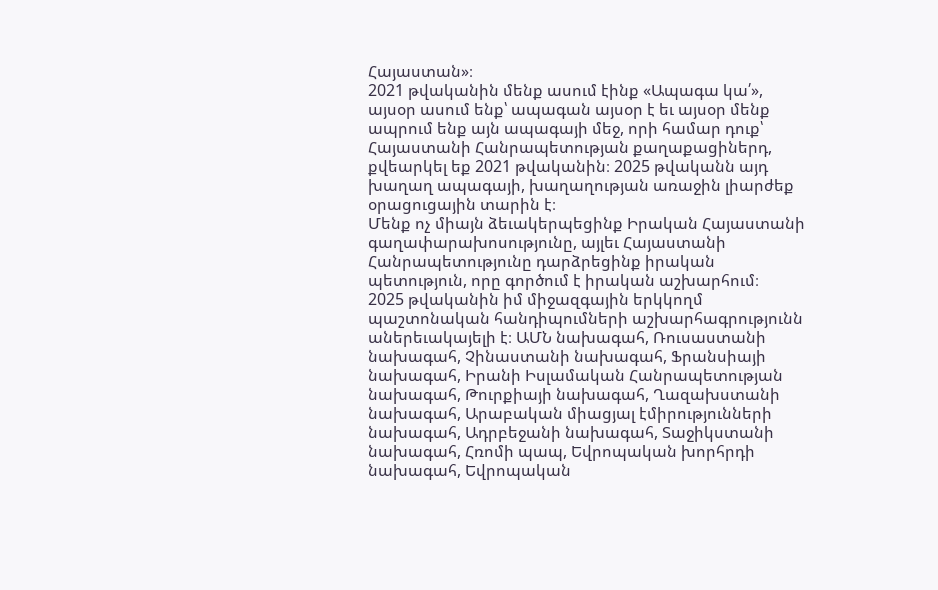Հայաստան»։
2021 թվականին մենք ասում էինք «Ապագա կա՛», այսօր ասում ենք՝ ապագան այսօր է եւ այսօր մենք ապրում ենք այն ապագայի մեջ, որի համար դուք՝ Հայաստանի Հանրապետության քաղաքացիներդ, քվեարկել եք 2021 թվականին։ 2025 թվականն այդ խաղաղ ապագայի, խաղաղության առաջին լիարժեք օրացուցային տարին է։
Մենք ոչ միայն ձեւակերպեցինք Իրական Հայաստանի գաղափարախոսությունը, այլեւ Հայաստանի Հանրապետությունը դարձրեցինք իրական պետություն, որը գործում է իրական աշխարհում։
2025 թվականին իմ միջազգային երկկողմ պաշտոնական հանդիպումների աշխարհագրությունն աներեւակայելի է։ ԱՄՆ նախագահ, Ռուսաստանի նախագահ, Չինաստանի նախագահ, Ֆրանսիայի նախագահ, Իրանի Իսլամական Հանրապետության նախագահ, Թուրքիայի նախագահ, Ղազախստանի նախագահ, Արաբական միացյալ էմիրությունների նախագահ, Ադրբեջանի նախագահ, Տաջիկստանի նախագահ, Հռոմի պապ, Եվրոպական խորհրդի նախագահ, Եվրոպական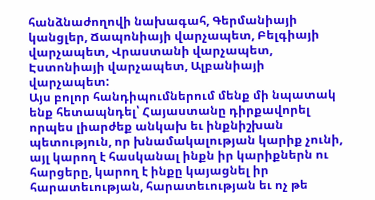հանձնաժողովի նախագահ, Գերմանիայի կանցլեր, Ճապոնիայի վարչապետ, Բելգիայի վարչապետ, Վրաստանի վարչապետ, Էստոնիայի վարչապետ, Ալբանիայի վարչապետ:
Այս բոլոր հանդիպումներում մենք մի նպատակ ենք հետապնդել՝ Հայաստանը դիրքավորել որպես լիարժեք անկախ եւ ինքնիշխան պետություն, որ խնամակալության կարիք չունի, այլ կարող է հասկանալ ինքն իր կարիքներն ու հարցերը, կարող է ինքը կայացնել իր հարատեւության, հարատեւության եւ ոչ թե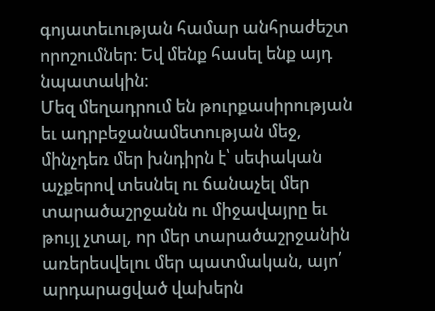գոյատեւության համար անհրաժեշտ որոշումներ։ Եվ մենք հասել ենք այդ նպատակին։
Մեզ մեղադրում են թուրքասիրության եւ ադրբեջանամետության մեջ, մինչդեռ մեր խնդիրն է՝ սեփական աչքերով տեսնել ու ճանաչել մեր տարածաշրջանն ու միջավայրը եւ թույլ չտալ, որ մեր տարածաշրջանին առերեսվելու մեր պատմական, այո՛ արդարացված վախերն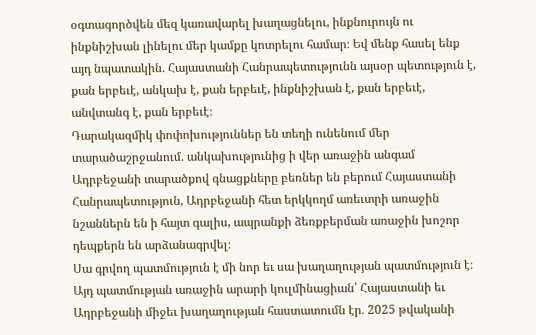օգտագործվեն մեզ կառավարել խաղացնելու, ինքնուրույն ու ինքնիշխան լինելու մեր կամքը կոտրելու համար։ Եվ մենք հասել ենք այդ նպատակին․ Հայաստանի Հանրապետությունն այսօր պետություն է, քան երբեւէ, անկախ է, քան երբեւէ, ինքնիշխան է, քան երբեւէ, անվտանգ է, քան երբեւէ։
Դարակազմիկ փոփոխություններ են տեղի ունենում մեր տարածաշրջանում․ անկախությունից ի վեր առաջին անգամ Ադրբեջանի տարածքով գնացքները բեռներ են բերում Հայաստանի Հանրապետություն, Ադրբեջանի հետ երկկողմ առեւտրի առաջին նշաններն են ի հայտ գալիս, ապրանքի ձեռքբերման առաջին խոշոր դեպքերն են արձանագրվել։
Սա գրվող պատմություն է մի նոր եւ սա խաղաղության պատմություն է։
Այդ պատմության առաջին արարի կուլմինացիան՝ Հայաստանի եւ Ադրբեջանի միջեւ խաղաղության հաստատումն էր․ 2025 թվականի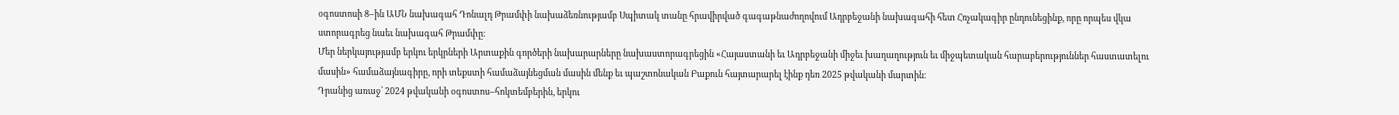օգոստոսի 8–ին ԱՄՆ նախագահ Դոնալդ Թրամփի նախաձեռնությամբ Սպիտակ տանը հրավիրված գագաթնաժողովում Ադրբեջանի նախագահի հետ Հռչակագիր ընդունեցինք, որը որպես վկա ստորագրեց նաեւ նախագահ Թրամփը։
Մեր ներկայությամբ երկու երկրների Արտաքին գործերի նախարարները նախաստորագրեցին «Հայաստանի եւ Ադրբեջանի միջեւ խաղաղություն եւ միջպետական հարաբերություններ հաստատելու մասին» համաձայնագիրը, որի տեքստի համաձայնեցման մասին մենք եւ պաշտոնական Բաքուն հայտարարել էինք դեռ 2025 թվականի մարտին։
Դրանից առաջ՝ 2024 թվականի օգոստոս–հոկտեմբերին, երկու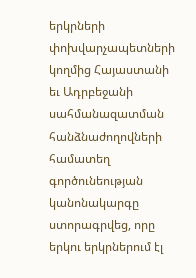երկրների փոխվարչապետների կողմից Հայաստանի եւ Ադրբեջանի սահմանազատման հանձնաժողովների համատեղ գործունեության կանոնակարգը ստորագրվեց, որը երկու երկրներում էլ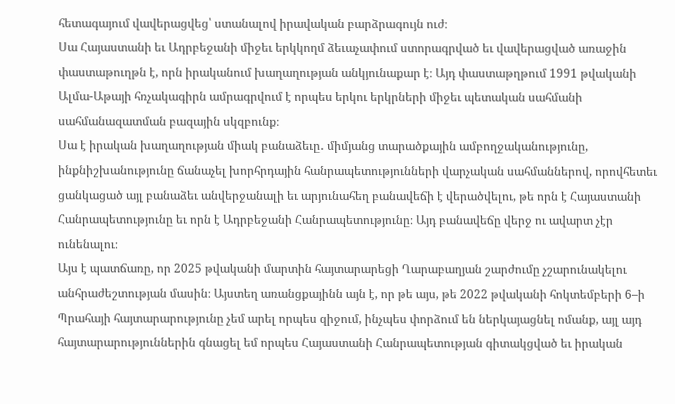հետագայում վավերացվեց՝ ստանալով իրավական բարձրագույն ուժ։
Սա Հայաստանի եւ Ադրբեջանի միջեւ երկկողմ ձեւաչափում ստորագրված եւ վավերացված առաջին փաստաթուղթն է, որն իրականում խաղաղության անկյունաքար է։ Այդ փաստաթղթում 1991 թվականի Ալմա-Աթայի հռչակագիրն ամրագրվում է որպես երկու երկրների միջեւ պետական սահմանի սահմանազատման բազային սկզբունք։
Սա է իրական խաղաղության միակ բանաձեւը․ միմյանց տարածքային ամբողջականությունը, ինքնիշխանությունը ճանաչել խորհրդային հանրապետությունների վարչական սահմաններով, որովհետեւ ցանկացած այլ բանաձեւ անվերջանալի եւ արյունահեղ բանավեճի է վերածվելու, թե որն է Հայաստանի Հանրապետությունը եւ որն է Ադրբեջանի Հանրապետությունը։ Այդ բանավեճը վերջ ու ավարտ չէր ունենալու։
Այս է պատճառը, որ 2025 թվականի մարտին հայտարարեցի Ղարաբաղյան շարժումը չշարունակելու անհրաժեշտության մասին։ Այստեղ առանցքայինն այն է, որ թե այս, թե 2022 թվականի հոկտեմբերի 6–ի Պրահայի հայտարարությունը չեմ արել որպես զիջում, ինչպես փորձում են ներկայացնել ոմանք, այլ այդ հայտարարություններին գնացել եմ որպես Հայաստանի Հանրապետության գիտակցված եւ իրական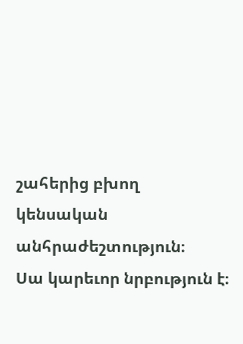շահերից բխող կենսական անհրաժեշտություն։
Սա կարեւոր նրբություն է։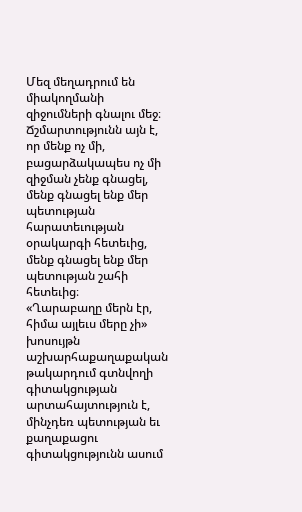Մեզ մեղադրում են միակողմանի զիջումների գնալու մեջ։ Ճշմարտությունն այն է, որ մենք ոչ մի, բացարձակապես ոչ մի զիջման չենք գնացել, մենք գնացել ենք մեր պետության հարատեւության օրակարգի հետեւից, մենք գնացել ենք մեր պետության շահի հետեւից։
«Ղարաբաղը մերն էր, հիմա այլեւս մերը չի» խոսույթն աշխարհաքաղաքական թակարդում գտնվողի գիտակցության արտահայտություն է, մինչդեռ պետության եւ քաղաքացու գիտակցությունն ասում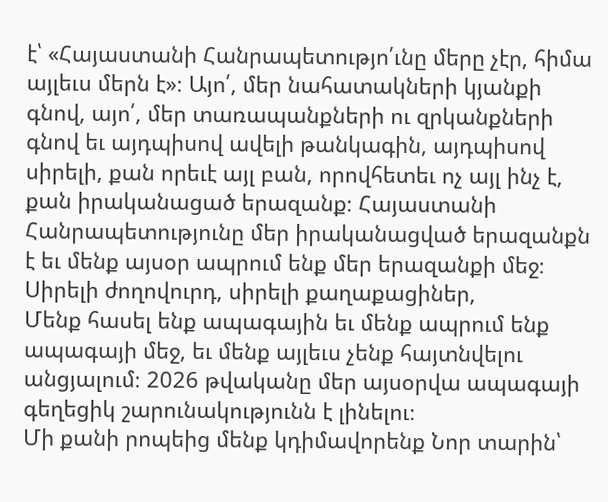է՝ «Հայաստանի Հանրապետությո՛ւնը մերը չէր, հիմա այլեւս մերն է»։ Այո՛, մեր նահատակների կյանքի գնով, այո՛, մեր տառապանքների ու զրկանքների գնով եւ այդպիսով ավելի թանկագին, այդպիսով սիրելի, քան որեւէ այլ բան, որովհետեւ ոչ այլ ինչ է, քան իրականացած երազանք։ Հայաստանի Հանրապետությունը մեր իրականացված երազանքն է եւ մենք այսօր ապրում ենք մեր երազանքի մեջ։
Սիրելի ժողովուրդ, սիրելի քաղաքացիներ,
Մենք հասել ենք ապագային եւ մենք ապրում ենք ապագայի մեջ, եւ մենք այլեւս չենք հայտնվելու անցյալում։ 2026 թվականը մեր այսօրվա ապագայի գեղեցիկ շարունակությունն է լինելու։
Մի քանի րոպեից մենք կդիմավորենք Նոր տարին՝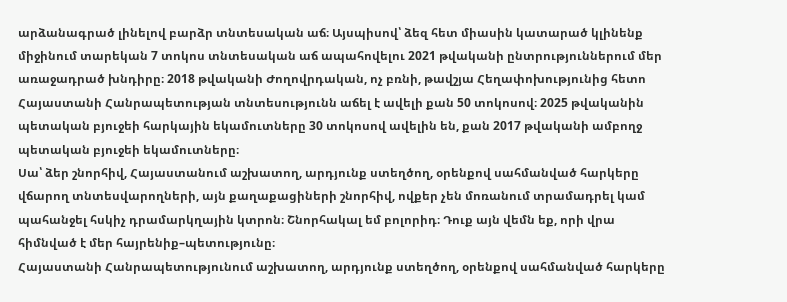արձանագրած լինելով բարձր տնտեսական աճ։ Այսպիսով՝ ձեզ հետ միասին կատարած կլինենք միջինում տարեկան 7 տոկոս տնտեսական աճ ապահովելու 2021 թվականի ընտրություններում մեր առաջադրած խնդիրը։ 2018 թվականի Ժողովրդական, ոչ բռնի, թավշյա Հեղափոխությունից հետո Հայաստանի Հանրապետության տնտեսությունն աճել է ավելի քան 50 տոկոսով։ 2025 թվականին պետական բյուջեի հարկային եկամուտները 30 տոկոսով ավելին են, քան 2017 թվականի ամբողջ պետական բյուջեի եկամուտները։
Սա՝ ձեր շնորհիվ, Հայաստանում աշխատող, արդյունք ստեղծող, օրենքով սահմանված հարկերը վճարող տնտեսվարողների, այն քաղաքացիների շնորհիվ, ովքեր չեն մոռանում տրամադրել կամ պահանջել հսկիչ դրամարկղային կտրոն։ Շնորհակալ եմ բոլորիդ։ Դուք այն վեմն եք, որի վրա հիմնված է մեր հայրենիք–պետությունը։
Հայաստանի Հանրապետությունում աշխատող, արդյունք ստեղծող, օրենքով սահմանված հարկերը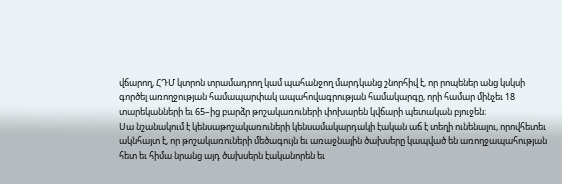վճարող, ՀԴՄ կտրոն տրամադրող կամ պահանջող մարդկանց շնորհիվ է, որ րոպեներ անց կսկսի գործել առողջության համապարփակ ապահովագրության համակարգը, որի համար մինչեւ 18 տարեկանների եւ 65–ից բարձր թոշակառուների փոխարեն կվճարի պետական բյուջեն։
Սա նշանակում է կենսաթոշակառուների կենսամակարդակի էական աճ է տեղի ունենալու, որովհետեւ ակնհայտ է, որ թոշակառուների մեծագույն եւ առաջնային ծախսերը կապված են առողջապահության հետ եւ հիմա նրանց այդ ծախսերն էականորեն եւ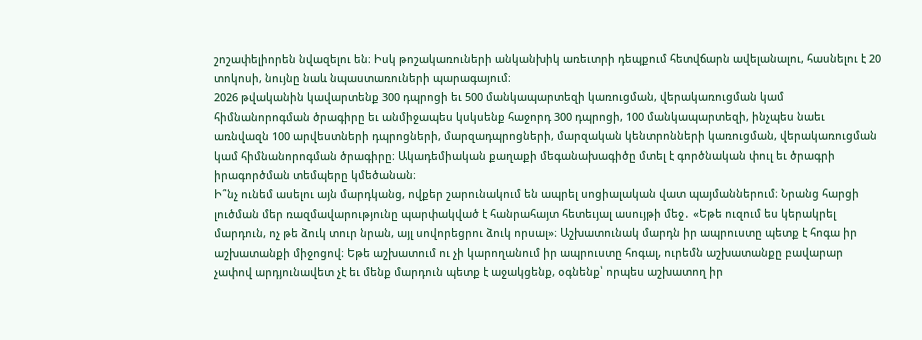շոշափելիորեն նվազելու են։ Իսկ թոշակառուների անկանխիկ առեւտրի դեպքում հետվճարն ավելանալու, հասնելու է 20 տոկոսի, նույնը նաև նպաստառուների պարագայում։
2026 թվականին կավարտենք 300 դպրոցի եւ 500 մանկապարտեզի կառուցման, վերակառուցման կամ հիմնանորոգման ծրագիրը եւ անմիջապես կսկսենք հաջորդ 300 դպրոցի, 100 մանկապարտեզի, ինչպես նաեւ առնվազն 100 արվեստների դպրոցների, մարզադպրոցների, մարզական կենտրոնների կառուցման, վերակառուցման կամ հիմնանորոգման ծրագիրը։ Ակադեմիական քաղաքի մեգանախագիծը մտել է գործնական փուլ եւ ծրագրի իրագործման տեմպերը կմեծանան։
Ի՞նչ ունեմ ասելու այն մարդկանց, ովքեր շարունակում են ապրել սոցիալական վատ պայմաններում։ Նրանց հարցի լուծման մեր ռազմավարությունը պարփակված է հանրահայտ հետեւյալ ասույթի մեջ․ «Եթե ուզում ես կերակրել մարդուն, ոչ թե ձուկ տուր նրան, այլ սովորեցրու ձուկ որսալ»։ Աշխատունակ մարդն իր ապրուստը պետք է հոգա իր աշխատանքի միջոցով։ Եթե աշխատում ու չի կարողանում իր ապրուստը հոգալ, ուրեմն աշխատանքը բավարար չափով արդյունավետ չէ եւ մենք մարդուն պետք է աջակցենք, օգնենք՝ որպես աշխատող իր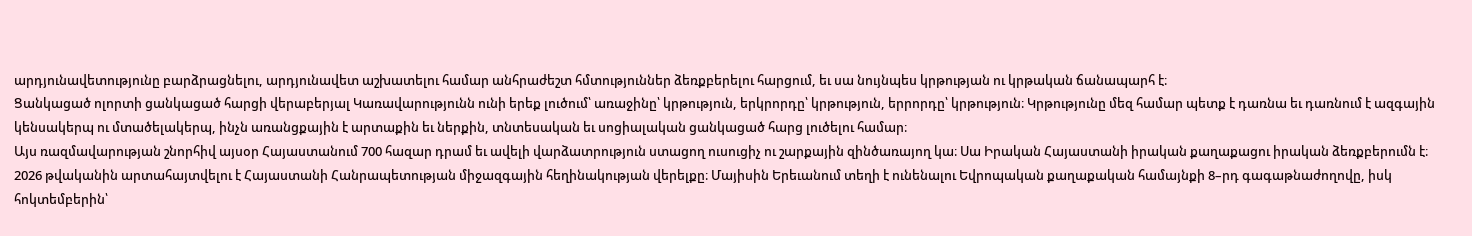արդյունավետությունը բարձրացնելու, արդյունավետ աշխատելու համար անհրաժեշտ հմտություններ ձեռքբերելու հարցում, եւ սա նույնպես կրթության ու կրթական ճանապարհ է։
Ցանկացած ոլորտի ցանկացած հարցի վերաբերյալ Կառավարությունն ունի երեք լուծում՝ առաջինը՝ կրթություն, երկրորդը՝ կրթություն, երրորդը՝ կրթություն։ Կրթությունը մեզ համար պետք է դառնա եւ դառնում է ազգային կենսակերպ ու մտածելակերպ, ինչն առանցքային է արտաքին եւ ներքին, տնտեսական եւ սոցիալական ցանկացած հարց լուծելու համար։
Այս ռազմավարության շնորհիվ այսօր Հայաստանում 700 հազար դրամ եւ ավելի վարձատրություն ստացող ուսուցիչ ու շարքային զինծառայող կա։ Սա Իրական Հայաստանի իրական քաղաքացու իրական ձեռքբերումն է։
2026 թվականին արտահայտվելու է Հայաստանի Հանրապետության միջազգային հեղինակության վերելքը։ Մայիսին Երեւանում տեղի է ունենալու Եվրոպական քաղաքական համայնքի 8–րդ գագաթնաժողովը, իսկ հոկտեմբերին՝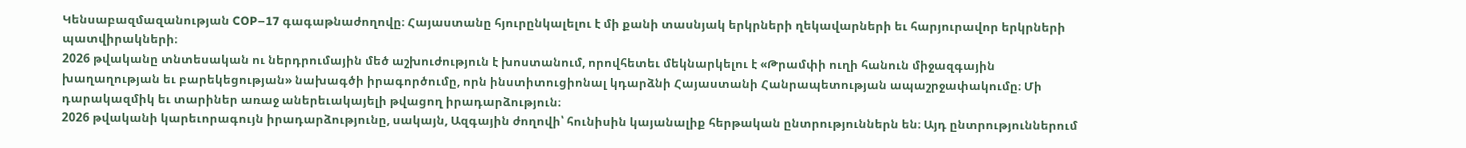Կենսաբազմազանության COP–17 գագաթնաժողովը։ Հայաստանը հյուրընկալելու է մի քանի տասնյակ երկրների ղեկավարների եւ հարյուրավոր երկրների պատվիրակների։
2026 թվականը տնտեսական ու ներդրումային մեծ աշխուժություն է խոստանում, որովհետեւ մեկնարկելու է «Թրամփի ուղի հանուն միջազգային խաղաղության եւ բարեկեցության» նախագծի իրագործումը, որն ինստիտուցիոնալ կդարձնի Հայաստանի Հանրապետության ապաշրջափակումը։ Մի դարակազմիկ եւ տարիներ առաջ աներեւակայելի թվացող իրադարձություն։
2026 թվականի կարեւորագույն իրադարձությունը, սակայն, Ազգային ժողովի՝ հունիսին կայանալիք հերթական ընտրություններն են։ Այդ ընտրություններում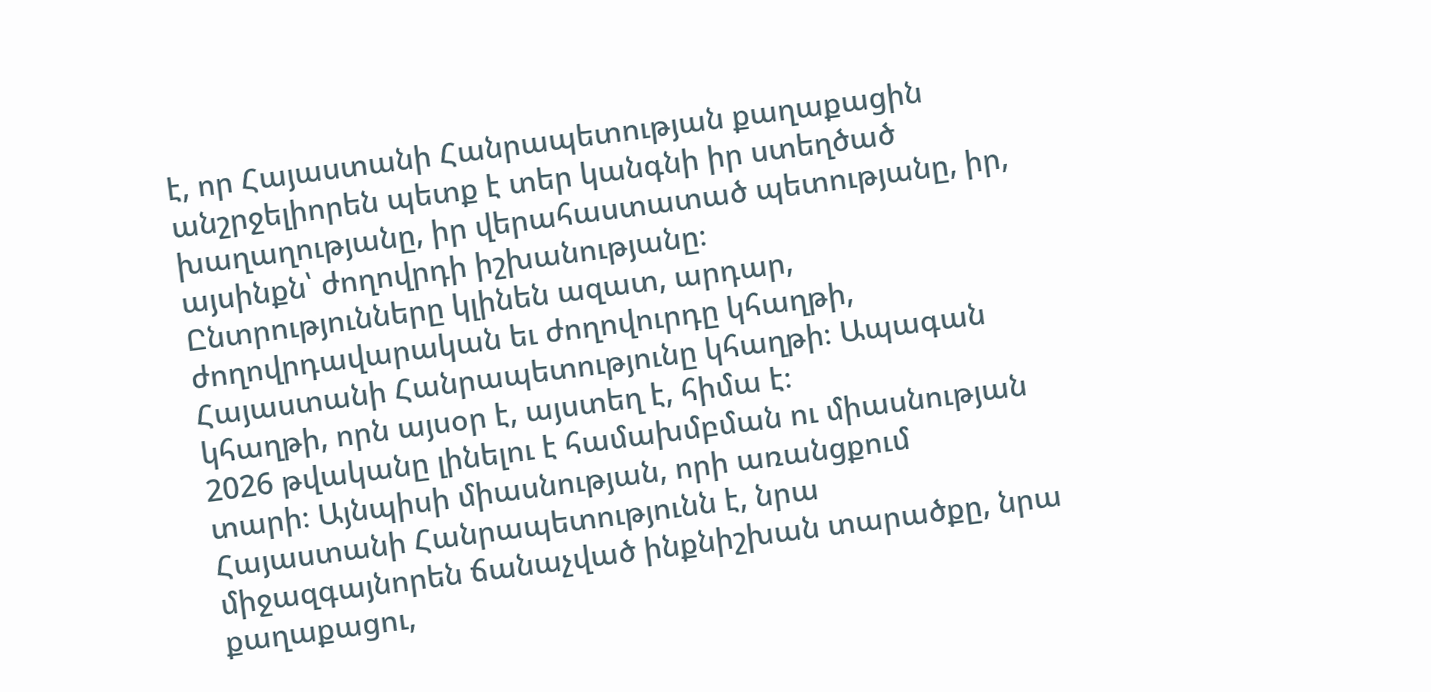է, որ Հայաստանի Հանրապետության քաղաքացին անշրջելիորեն պետք է տեր կանգնի իր ստեղծած խաղաղությանը, իր վերահաստատած պետությանը, իր, այսինքն՝ ժողովրդի իշխանությանը։
Ընտրությունները կլինեն ազատ, արդար, ժողովրդավարական եւ ժողովուրդը կհաղթի, Հայաստանի Հանրապետությունը կհաղթի։ Ապագան կհաղթի, որն այսօր է, այստեղ է, հիմա է։
2026 թվականը լինելու է համախմբման ու միասնության տարի։ Այնպիսի միասնության, որի առանցքում Հայաստանի Հանրապետությունն է, նրա միջազգայնորեն ճանաչված ինքնիշխան տարածքը, նրա քաղաքացու,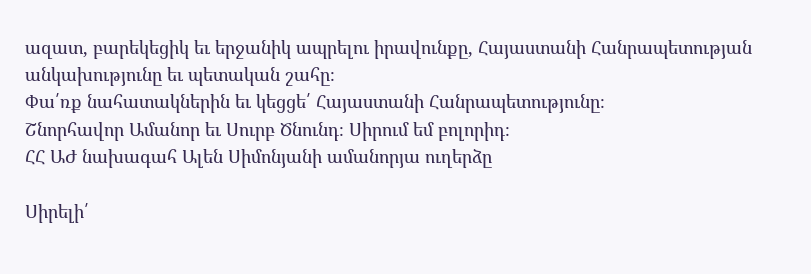ազատ, բարեկեցիկ եւ երջանիկ ապրելու իրավունքը, Հայաստանի Հանրապետության անկախությունը եւ պետական շահը։
Փա՛ռք նահատակներին եւ կեցցե՛ Հայաստանի Հանրապետությունը։
Շնորհավոր Ամանոր եւ Սուրբ Ծնունդ։ Սիրում եմ բոլորիդ։
ՀՀ ԱԺ նախագահ Ալեն Սիմոնյանի ամանորյա ուղերձը

Սիրելի՛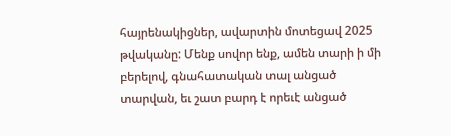հայրենակիցներ, ավարտին մոտեցավ 2025 թվականը: Մենք սովոր ենք, ամեն տարի ի մի բերելով, գնահատական տալ անցած տարվան, եւ շատ բարդ է որեւէ անցած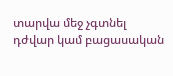տարվա մեջ չգտնել դժվար կամ բացասական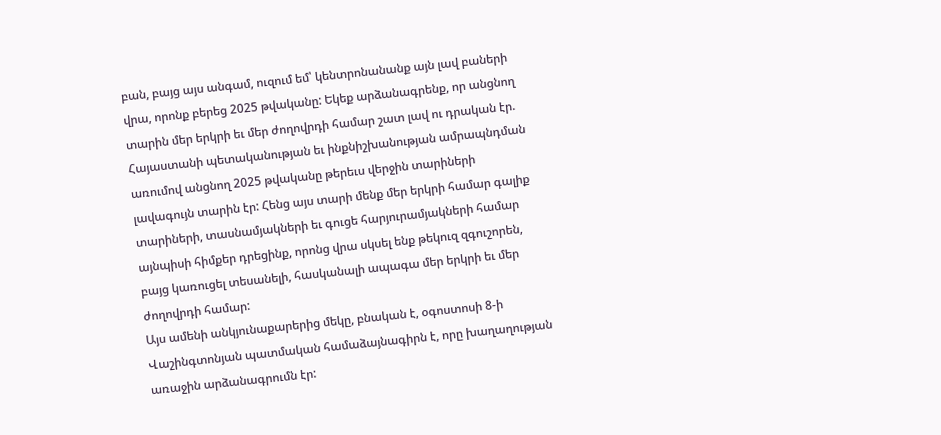բան, բայց այս անգամ, ուզում եմ՝ կենտրոնանանք այն լավ բաների վրա, որոնք բերեց 2025 թվականը: Եկեք արձանագրենք, որ անցնող տարին մեր երկրի եւ մեր ժողովրդի համար շատ լավ ու դրական էր. Հայաստանի պետականության եւ ինքնիշխանության ամրապնդման առումով անցնող 2025 թվականը թերեւս վերջին տարիների լավագույն տարին էր: Հենց այս տարի մենք մեր երկրի համար գալիք տարիների, տասնամյակների եւ գուցե հարյուրամյակների համար այնպիսի հիմքեր դրեցինք, որոնց վրա սկսել ենք թեկուզ զգուշորեն, բայց կառուցել տեսանելի, հասկանալի ապագա մեր երկրի եւ մեր ժողովրդի համար:
Այս ամենի անկյունաքարերից մեկը, բնական է, օգոստոսի 8-ի Վաշինգտոնյան պատմական համաձայնագիրն է, որը խաղաղության առաջին արձանագրումն էր: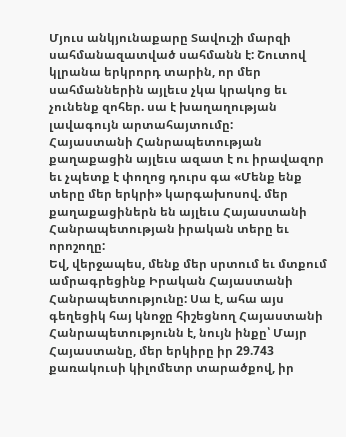Մյուս անկյունաքարը Տավուշի մարզի սահմանազատված սահմանն է: Շուտով կլրանա երկրորդ տարին, որ մեր սահմաններին այլեւս չկա կրակոց եւ չունենք զոհեր. սա է խաղաղության լավագույն արտահայտումը:
Հայաստանի Հանրապետության քաղաքացին այլեւս ազատ է ու իրավազոր եւ չպետք է փողոց դուրս գա «Մենք ենք տերը մեր երկրի» կարգախոսով. մեր քաղաքացիներն են այլեւս Հայաստանի Հանրապետության իրական տերը եւ որոշողը:
Եվ, վերջապես, մենք մեր սրտում եւ մտքում ամրագրեցինք Իրական Հայաստանի Հանրապետությունը: Սա է, ահա այս գեղեցիկ հայ կնոջը հիշեցնող Հայաստանի Հանրապետությունն է, նույն ինքը՝ Մայր Հայաստանը, մեր երկիրը իր 29.743 քառակուսի կիլոմետր տարածքով, իր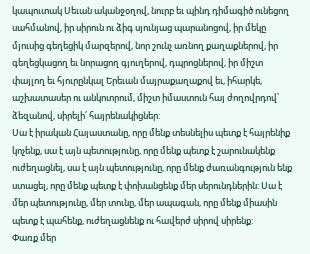կապուտակ Սեւան ականջօղով, նուրբ եւ պինդ դիմագիծ ունեցող սահմանով, իր սիրուն ու ձիգ սյունյաց պարանոցով, իր մեկը մյուսից գեղեցիկ մարզերով, նոր շունչ առնող քաղաքներով, իր գեղեցկացող եւ նորացող գյուղերով, դպրոցներով, իր միշտ փայլող եւ հյուրընկալ Երեւան մայրաքաղաքով եւ, իհարկե, աշխատասեր ու անկոտրում, միշտ իմաստուն հայ ժողովրդով՝ ձեզանով, սիրելի՛ հայրենակիցներ:
Սա է իրական Հայաստանը, որը մենք տեսնելիս պետք է հայրենիք կոչենք, սա է այն պետությունը, որը մենք պետք է շարունակենք ուժեղացնել, սա է այն պետությունը, որը մենք ժառանգություն ենք ստացել, որը մենք պետք է փոխանցենք մեր սերունդներին: Սա է մեր պետությունը, մեր տունը, մեր ապագան, որը մենք միասին պետք է պահենք, ուժեղացնենք ու հավերժ սիրով սիրենք:
Փառք մեր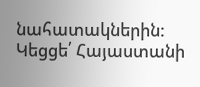նահատակներին:
Կեցցե՛ Հայաստանի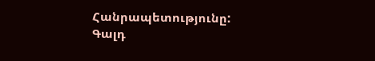Հանրապետությունը:
Գալդ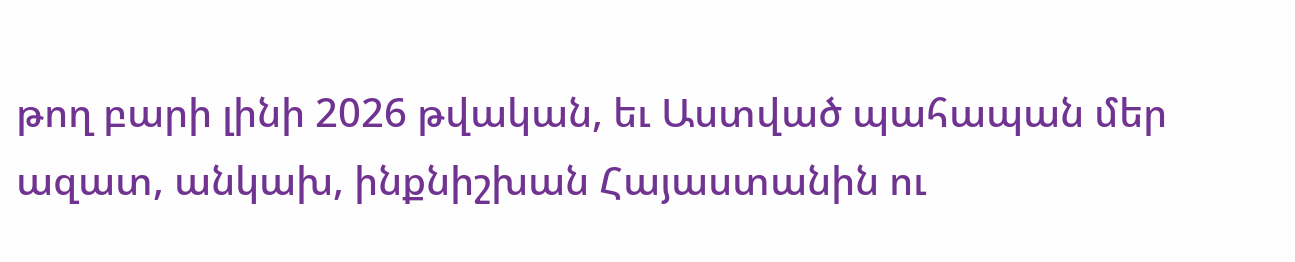թող բարի լինի 2026 թվական, եւ Աստված պահապան մեր ազատ, անկախ, ինքնիշխան Հայաստանին ու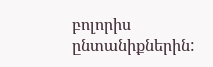բոլորիս ընտանիքներին: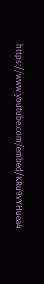https://www.youtube.com/embed/KRu9vYHuea4